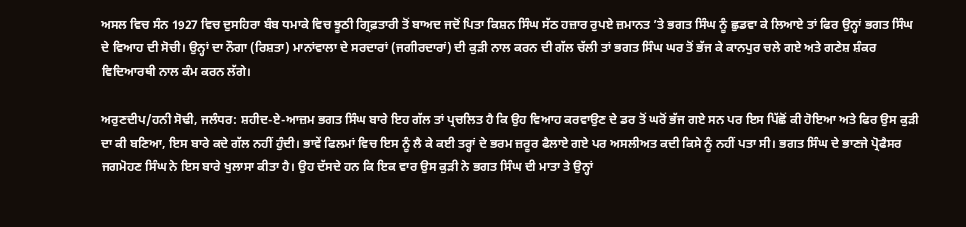ਅਸਲ ਵਿਚ ਸੰਨ 1927 ਵਿਚ ਦੁਸਹਿਰਾ ਬੰਬ ਧਮਾਕੇ ਵਿਚ ਝੂਠੀ ਗ੍ਰਿਫ਼ਤਾਰੀ ਤੋਂ ਬਾਅਦ ਜਦੋਂ ਪਿਤਾ ਕਿਸ਼ਨ ਸਿੰਘ ਸੱਠ ਹਜ਼ਾਰ ਰੁਪਏ ਜ਼ਮਾਨਤ ’ਤੇ ਭਗਤ ਸਿੰਘ ਨੂੰ ਛੁਡਵਾ ਕੇ ਲਿਆਏ ਤਾਂ ਫਿਰ ਉਨ੍ਹਾਂ ਭਗਤ ਸਿੰਘ ਦੇ ਵਿਆਹ ਦੀ ਸੋਚੀ। ਉਨ੍ਹਾਂ ਦਾ ਨੌਗਾ (ਰਿਸ਼ਤਾ) ਮਾਨਾਂਵਾਲਾ ਦੇ ਸਰਦਾਰਾਂ (ਜਗੀਰਦਾਰਾਂ) ਦੀ ਕੁੜੀ ਨਾਲ ਕਰਨ ਦੀ ਗੱਲ ਚੱਲੀ ਤਾਂ ਭਗਤ ਸਿੰਘ ਘਰ ਤੋਂ ਭੱਜ ਕੇ ਕਾਨਪੁਰ ਚਲੇ ਗਏ ਅਤੇ ਗਣੇਸ਼ ਸ਼ੰਕਰ ਵਿਦਿਆਰਥੀ ਨਾਲ ਕੰਮ ਕਰਨ ਲੱਗੇ।

ਅਰੁਣਦੀਪ/ਹਨੀ ਸੋਢੀ, ਜਲੰਧਰ: ਸ਼ਹੀਦ-ਏ-ਆਜ਼ਮ ਭਗਤ ਸਿੰਘ ਬਾਰੇ ਇਹ ਗੱਲ ਤਾਂ ਪ੍ਰਚਲਿਤ ਹੈ ਕਿ ਉਹ ਵਿਆਹ ਕਰਵਾਉਣ ਦੇ ਡਰ ਤੋਂ ਘਰੋਂ ਭੱਜ ਗਏ ਸਨ ਪਰ ਇਸ ਪਿੱਛੋਂ ਕੀ ਹੋਇਆ ਅਤੇ ਫਿਰ ਉਸ ਕੁੜੀ ਦਾ ਕੀ ਬਣਿਆ, ਇਸ ਬਾਰੇ ਕਦੇ ਗੱਲ ਨਹੀਂ ਹੁੰਦੀ। ਭਾਵੇਂ ਫਿਲਮਾਂ ਵਿਚ ਇਸ ਨੂੰ ਲੈ ਕੇ ਕਈ ਤਰ੍ਹਾਂ ਦੇ ਭਰਮ ਜ਼ਰੂਰ ਫੈਲਾਏ ਗਏ ਪਰ ਅਸਲੀਅਤ ਕਦੀ ਕਿਸੇ ਨੂੰ ਨਹੀਂ ਪਤਾ ਸੀ। ਭਗਤ ਸਿੰਘ ਦੇ ਭਾਣਜੇ ਪ੍ਰੋਫੈਸਰ ਜਗਮੋਹਣ ਸਿੰਘ ਨੇ ਇਸ ਬਾਰੇ ਖੁਲਾਸਾ ਕੀਤਾ ਹੈ। ਉਹ ਦੱਸਦੇ ਹਨ ਕਿ ਇਕ ਵਾਰ ਉਸ ਕੁੜੀ ਨੇ ਭਗਤ ਸਿੰਘ ਦੀ ਮਾਤਾ ਤੇ ਉਨ੍ਹਾਂ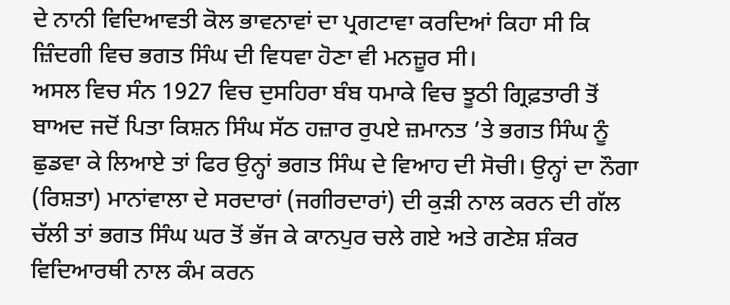ਦੇ ਨਾਨੀ ਵਿਦਿਆਵਤੀ ਕੋਲ ਭਾਵਨਾਵਾਂ ਦਾ ਪ੍ਰਗਟਾਵਾ ਕਰਦਿਆਂ ਕਿਹਾ ਸੀ ਕਿ ਜ਼ਿੰਦਗੀ ਵਿਚ ਭਗਤ ਸਿੰਘ ਦੀ ਵਿਧਵਾ ਹੋਣਾ ਵੀ ਮਨਜ਼ੂਰ ਸੀ।
ਅਸਲ ਵਿਚ ਸੰਨ 1927 ਵਿਚ ਦੁਸਹਿਰਾ ਬੰਬ ਧਮਾਕੇ ਵਿਚ ਝੂਠੀ ਗ੍ਰਿਫ਼ਤਾਰੀ ਤੋਂ ਬਾਅਦ ਜਦੋਂ ਪਿਤਾ ਕਿਸ਼ਨ ਸਿੰਘ ਸੱਠ ਹਜ਼ਾਰ ਰੁਪਏ ਜ਼ਮਾਨਤ ’ਤੇ ਭਗਤ ਸਿੰਘ ਨੂੰ ਛੁਡਵਾ ਕੇ ਲਿਆਏ ਤਾਂ ਫਿਰ ਉਨ੍ਹਾਂ ਭਗਤ ਸਿੰਘ ਦੇ ਵਿਆਹ ਦੀ ਸੋਚੀ। ਉਨ੍ਹਾਂ ਦਾ ਨੌਗਾ (ਰਿਸ਼ਤਾ) ਮਾਨਾਂਵਾਲਾ ਦੇ ਸਰਦਾਰਾਂ (ਜਗੀਰਦਾਰਾਂ) ਦੀ ਕੁੜੀ ਨਾਲ ਕਰਨ ਦੀ ਗੱਲ ਚੱਲੀ ਤਾਂ ਭਗਤ ਸਿੰਘ ਘਰ ਤੋਂ ਭੱਜ ਕੇ ਕਾਨਪੁਰ ਚਲੇ ਗਏ ਅਤੇ ਗਣੇਸ਼ ਸ਼ੰਕਰ ਵਿਦਿਆਰਥੀ ਨਾਲ ਕੰਮ ਕਰਨ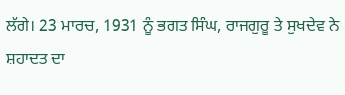ਲੱਗੇ। 23 ਮਾਰਚ, 1931 ਨੂੰ ਭਗਤ ਸਿੰਘ, ਰਾਜਗੁਰੂ ਤੇ ਸੁਖਦੇਵ ਨੇ ਸ਼ਹਾਦਤ ਦਾ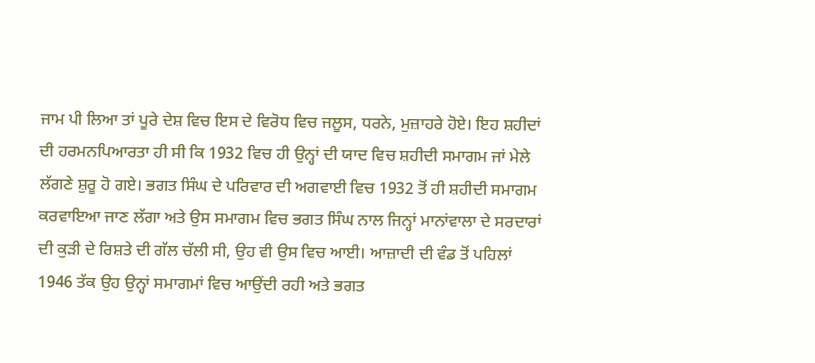ਜਾਮ ਪੀ ਲਿਆ ਤਾਂ ਪੂਰੇ ਦੇਸ਼ ਵਿਚ ਇਸ ਦੇ ਵਿਰੋਧ ਵਿਚ ਜਲੂਸ, ਧਰਨੇ, ਮੁਜ਼ਾਹਰੇ ਹੋਏ। ਇਹ ਸ਼ਹੀਦਾਂ ਦੀ ਹਰਮਨਪਿਆਰਤਾ ਹੀ ਸੀ ਕਿ 1932 ਵਿਚ ਹੀ ਉਨ੍ਹਾਂ ਦੀ ਯਾਦ ਵਿਚ ਸ਼ਹੀਦੀ ਸਮਾਗਮ ਜਾਂ ਮੇਲੇ ਲੱਗਣੇ ਸ਼ੁਰੂ ਹੋ ਗਏ। ਭਗਤ ਸਿੰਘ ਦੇ ਪਰਿਵਾਰ ਦੀ ਅਗਵਾਈ ਵਿਚ 1932 ਤੋਂ ਹੀ ਸ਼ਹੀਦੀ ਸਮਾਗਮ ਕਰਵਾਇਆ ਜਾਣ ਲੱਗਾ ਅਤੇ ਉਸ ਸਮਾਗਮ ਵਿਚ ਭਗਤ ਸਿੰਘ ਨਾਲ ਜਿਨ੍ਹਾਂ ਮਾਨਾਂਵਾਲਾ ਦੇ ਸਰਦਾਰਾਂ ਦੀ ਕੁੜੀ ਦੇ ਰਿਸ਼ਤੇ ਦੀ ਗੱਲ ਚੱਲੀ ਸੀ, ਉਹ ਵੀ ਉਸ ਵਿਚ ਆਈ। ਆਜ਼ਾਦੀ ਦੀ ਵੰਡ ਤੋਂ ਪਹਿਲਾਂ 1946 ਤੱਕ ਉਹ ਉਨ੍ਹਾਂ ਸਮਾਗਮਾਂ ਵਿਚ ਆਉਂਦੀ ਰਹੀ ਅਤੇ ਭਗਤ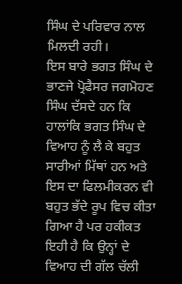ਸਿੰਘ ਦੇ ਪਰਿਵਾਰ ਨਾਲ ਮਿਲਦੀ ਰਹੀ।
ਇਸ ਬਾਰੇ ਭਗਤ ਸਿੰਘ ਦੇ ਭਾਣਜੇ ਪ੍ਰੋਫੈਸਰ ਜਗਮੋਹਣ ਸਿੰਘ ਦੱਸਦੇ ਹਨ ਕਿ ਹਾਲਾਂਕਿ ਭਗਤ ਸਿੰਘ ਦੇ ਵਿਆਹ ਨੂੰ ਲੈ ਕੇ ਬਹੁਤ ਸਾਰੀਆਂ ਮਿੱਥਾਂ ਹਨ ਅਤੇ ਇਸ ਦਾ ਫਿਲਮੀਕਰਨ ਵੀ ਬਹੁਤ ਭੱਦੇ ਰੂਪ ਵਿਚ ਕੀਤਾ ਗਿਆ ਹੈ ਪਰ ਹਕੀਕਤ ਇਹੀ ਹੈ ਕਿ ਉਨ੍ਹਾਂ ਦੇ ਵਿਆਹ ਦੀ ਗੱਲ ਚੱਲੀ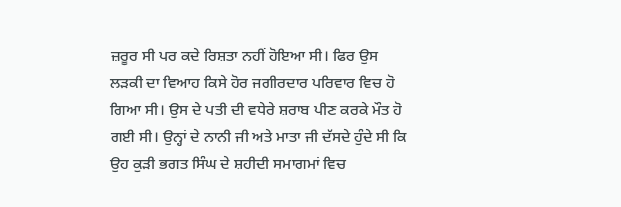ਜ਼ਰੂਰ ਸੀ ਪਰ ਕਦੇ ਰਿਸ਼ਤਾ ਨਹੀਂ ਹੋਇਆ ਸੀ। ਫਿਰ ਉਸ ਲੜਕੀ ਦਾ ਵਿਆਹ ਕਿਸੇ ਹੋਰ ਜਗੀਰਦਾਰ ਪਰਿਵਾਰ ਵਿਚ ਹੋ ਗਿਆ ਸੀ। ਉਸ ਦੇ ਪਤੀ ਦੀ ਵਧੇਰੇ ਸ਼ਰਾਬ ਪੀਣ ਕਰਕੇ ਮੌਤ ਹੋ ਗਈ ਸੀ। ਉਨ੍ਹਾਂ ਦੇ ਨਾਨੀ ਜੀ ਅਤੇ ਮਾਤਾ ਜੀ ਦੱਸਦੇ ਹੁੰਦੇ ਸੀ ਕਿ ਉਹ ਕੁੜੀ ਭਗਤ ਸਿੰਘ ਦੇ ਸ਼ਹੀਦੀ ਸਮਾਗਮਾਂ ਵਿਚ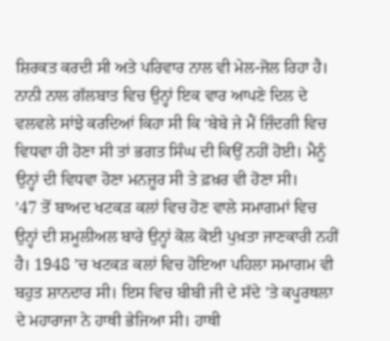ਸ਼ਿਰਕਤ ਕਰਦੀ ਸੀ ਅਤੇ ਪਰਿਵਾਰ ਨਾਲ ਵੀ ਮੇਲ-ਜੋਲ ਰਿਹਾ ਹੈ। ਨਾਨੀ ਨਾਲ ਗੱਲਬਾਤ ਵਿਚ ਉਨ੍ਹਾਂ ਇਕ ਵਾਰ ਆਪਣੇ ਦਿਲ ਦੇ ਵਲਵਲੇ ਸਾਂਝੇ ਕਰਦਿਆਂ ਕਿਹਾ ਸੀ ਕਿ ‘ਬੇਬੇ ਜੇ ਮੈਂ ਜ਼ਿੰਦਗੀ ਵਿਚ ਵਿਧਵਾ ਹੀ ਹੋਣਾ ਸੀ ਤਾਂ ਭਗਤ ਸਿੰਘ ਦੀ ਕਿਉਂ ਨਹੀਂ ਹੋਈ। ਮੈਨੂੰ ਉਨ੍ਹਾਂ ਦੀ ਵਿਧਵਾ ਹੋਣਾ ਮਨਜ਼ੂਰ ਸੀ ਤੇ ਫ਼ਖ਼ਰ ਵੀ ਹੋਣਾ ਸੀ।
’47 ਤੋਂ ਬਾਅਦ ਖਟਕੜ ਕਲਾਂ ਵਿਚ ਹੋਣ ਵਾਲੇ ਸਮਾਗਮਾਂ ਵਿਚ ਉਨ੍ਹਾਂ ਦੀ ਸ਼ਮੂਲੀਅਲ ਬਾਰੇ ਉਨ੍ਹਾਂ ਕੋਲ ਕੋਈ ਪੁਖ਼ਤਾ ਜਾਣਕਾਰੀ ਨਹੀਂ ਹੈ। 1948 ’ਚ ਖਟਕੜ ਕਲਾਂ ਵਿਚ ਹੋਇਆ ਪਹਿਲਾ ਸਮਾਗਮ ਵੀ ਬਹੁਤ ਸ਼ਾਨਦਾਰ ਸੀ। ਇਸ ਵਿਚ ਬੀਬੀ ਜੀ ਦੇ ਸੱਦੇ ’ਤੇ ਕਪੂਰਥਲਾ ਦੇ ਮਹਾਰਾਜਾ ਨੇ ਹਾਥੀ ਭੇਜਿਆ ਸੀ। ਹਾਥੀ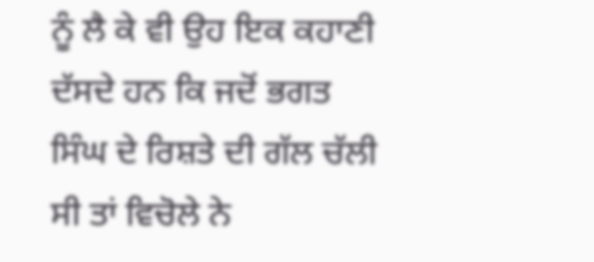ਨੂੰ ਲੈ ਕੇ ਵੀ ਉਹ ਇਕ ਕਹਾਣੀ ਦੱਸਦੇ ਹਨ ਕਿ ਜਦੋਂ ਭਗਤ ਸਿੰਘ ਦੇ ਰਿਸ਼ਤੇ ਦੀ ਗੱਲ ਚੱਲੀ ਸੀ ਤਾਂ ਵਿਚੋਲੇ ਨੇ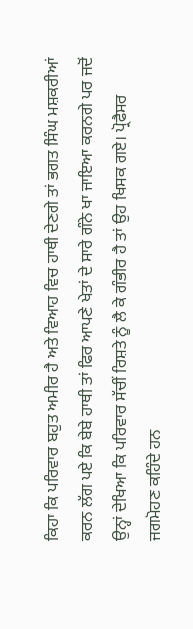ਕਿਹਾ ਕਿ ਪਰਿਵਾਰ ਬਹੁਤ ਅਮੀਰ ਹੈ ਅਤੇ ਵਿਆਹ ਵਿਚ ਹਾਥੀ ਦੇਣਗੇ ਤਾਂ ਭਗਤ ਸਿੰਘ ਮਸ਼ਕਰੀਆਂ ਕਰਨ ਲੱਗ ਪਏ ਕਿ ਬੇਬੇ ਹਾਥੀ ਤਾਂ ਫਿਰ ਆਪਣੇ ਖੇਤਾਂ ਦੇ ਸਾਰੇ ਗੰਨੇ ਖਾ ਜਾਇਆ ਕਰਨਗੇ ਪਰ ਜਦੋਂ ਉਨ੍ਹਾਂ ਦੇਖਿਆ ਕਿ ਪਰਿਵਾਰ ਸੱਚੀਂ ਰਿਸ਼ਤੇ ਨੂੰ ਲੈ ਕੇ ਗੰਭੀਰ ਹੈ ਤਾਂ ਉਹ ਖਿਸਕ ਗਏ। ਪ੍ਰੋਫੈਸਰ ਜਗਮੋਹਣ ਕਹਿੰਦੇ ਹਨ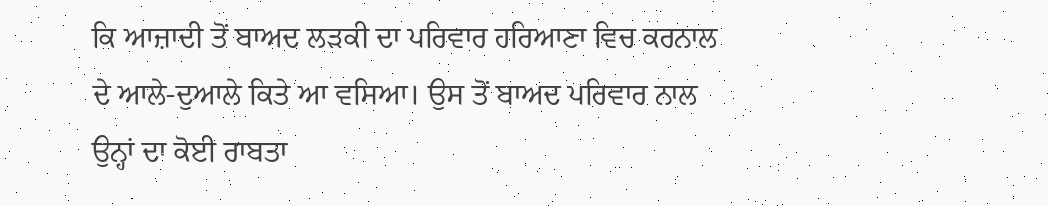ਕਿ ਆਜ਼ਾਦੀ ਤੋਂ ਬਾਅਦ ਲੜਕੀ ਦਾ ਪਰਿਵਾਰ ਹਰਿਆਣਾ ਵਿਚ ਕਰਨਾਲ ਦੇ ਆਲੇ-ਦੁਆਲੇ ਕਿਤੇ ਆ ਵਸਿਆ। ਉਸ ਤੋਂ ਬਾਅਦ ਪਰਿਵਾਰ ਨਾਲ ਉਨ੍ਹਾਂ ਦਾ ਕੋਈ ਰਾਬਤਾ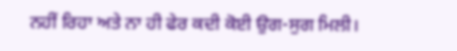ਨਹੀਂ ਰਿਹਾ ਅਤੇ ਨਾ ਹੀ ਫੇਰ ਕਦੀ ਕੋਈ ਉਗ-ਸੁਗ ਮਿਲੀ।